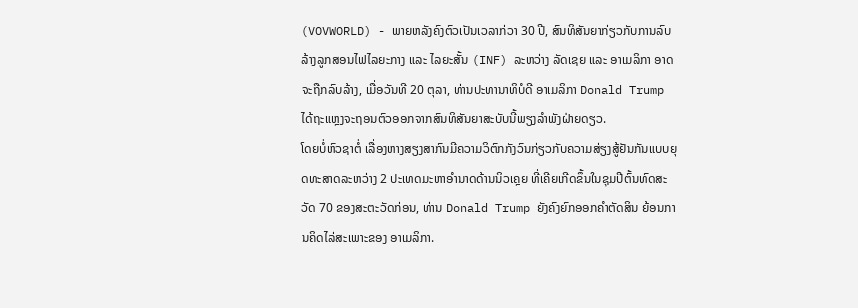(VOVWORLD) - ພາຍຫລັງຄົງຕົວເປັນເວລາກ່ວາ 30 ປີ, ສົນທິສັນຍາກ່ຽວກັບການລົບລ້າງລູກສອນໄຟໄລຍະກາງ ແລະ ໄລຍະສັ້ນ (INF) ລະຫວ່າງ ລັດເຊຍ ແລະ ອາເມລິກາ ອາດຈະຖືກລົບລ້າງ, ເມື່ອວັນທີ 20 ຕຸລາ, ທ່ານປະທານາທິບໍດີ ອາເມລິກາ Donald Trump ໄດ້ຖະແຫຼງຈະຖອນຕົວອອກຈາກສົນທິສັນຍາສະບັບນີ້ພຽງລຳພັງຝ່າຍດຽວ.
ໂດຍບໍ່ຫົວຊາຕໍ່ ເລື່ອງຫາງສຽງສາກົນມີຄວາມວິຕົກກັງວົນກ່ຽວກັບຄວາມສ່ຽງສູ້ຢັນກັນແບບຍຸດທະສາດລະຫວ່າງ 2 ປະເທດມະຫາອຳນາດດ້ານນິວເຄຼຍ ທີ່ເຄີຍເກີດຂຶ້ນໃນຊຸມປີຕົ້ນທົດສະວັດ 70 ຂອງສະຕະວັດກ່ອນ, ທ່ານ Donald Trump ຍັງຄົງຍົກອອກຄຳຕັດສິນ ຍ້ອນການຄິດໄລ່ສະເພາະຂອງ ອາເມລິກາ.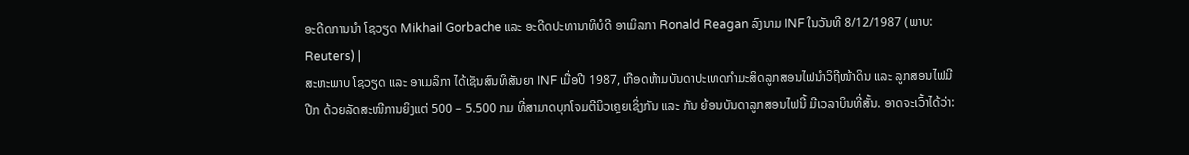ອະດີດການນຳ ໂຊວຽດ Mikhail Gorbache ແລະ ອະດີດປະທານາທິບໍດີ ອາເມິລກາ Ronald Reagan ລົງນາມ INF ໃນວັນທີ 8/12/1987 (ພາບ: Reuters) |
ສະຫະພາບ ໂຊວຽດ ແລະ ອາເມລິກາ ໄດ້ເຊັນສົນທິສັນຍາ INF ເມື່ອປີ 1987, ເກືອດຫ້າມບັນດາປະເທດກຳມະສິດລູກສອນໄຟນຳວິຖີໜ້າດິນ ແລະ ລູກສອນໄຟມີປີກ ດ້ວຍລັດສະໜີການຍິງແຕ່ 500 – 5.500 ກມ ທີ່ສາມາດບຸກໂຈມຕີນິວເຄຼຍເຊິ່ງກັນ ແລະ ກັນ ຍ້ອນບັນດາລູກສອນໄຟນີ້ ມີເວລາບິນທີ່ສັ້ນ. ອາດຈະເວົ້າໄດ້ວ່າ: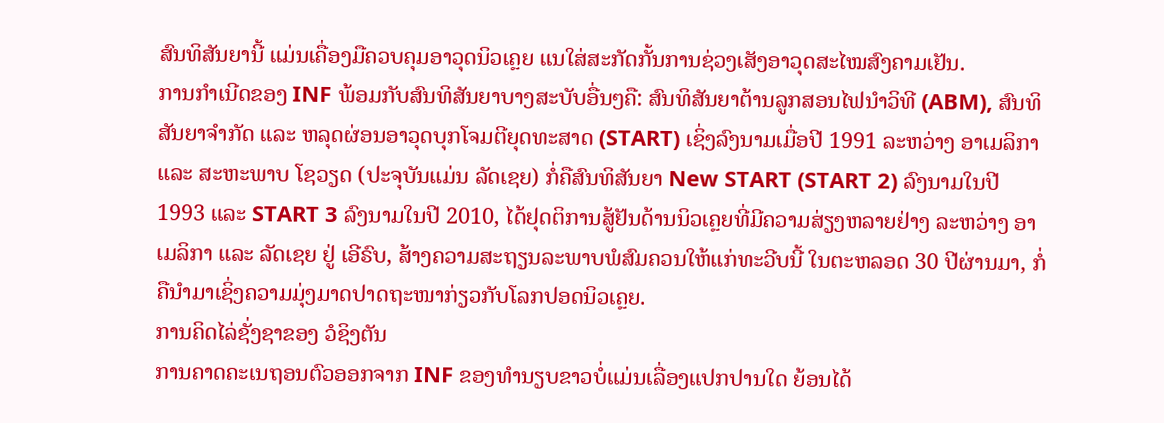ສົນທິສັນຍານີ້ ແມ່ນເຄື່ອງມືຄວບຄຸມອາວຸດນິວເຄຼຍ ແນໃສ່ສະກັດກັ້ນການຊ່ວງເສັງອາວຸດສະໄໝສົງຄາມເຢັນ.
ການກຳເນີດຂອງ INF ພ້ອມກັບສົນທິສັນຍາບາງສະບັບອື່ນໆຄື: ສົນທິສັນຍາຕ້ານລູກສອນໄຟນຳວິທີ (ABM), ສົນທິສັນຍາຈຳກັດ ແລະ ຫລຸດຜ່ອນອາວຸດບຸກໂຈມຕີຍຸດທະສາດ (START) ເຊິ່ງລົງນາມເມື່ອປີ 1991 ລະຫວ່າງ ອາເມລິກາ ແລະ ສະຫະພາບ ໂຊວຽດ (ປະຈຸບັນແມ່ນ ລັດເຊຍ) ກໍ່ຄືສົນທິສັນຍາ New START (START 2) ລົງນາມໃນປີ 1993 ແລະ START 3 ລົງນາມໃນປີ 2010, ໄດ້ຢຸດຕິການສູ້ຢັນດ້ານນິວເຄຼຍທີ່ມີຄວາມສ່ຽງຫລາຍຢ່າງ ລະຫວ່າງ ອາເມລິກາ ແລະ ລັດເຊຍ ຢູ່ ເອີຣົບ, ສ້າງຄວາມສະຖຽນລະພາບພໍສົມຄວນໃຫ້ແກ່ທະວີບນີ້ ໃນຕະຫລອດ 30 ປີຜ່ານມາ, ກໍ່ຄືນຳມາເຊິ່ງຄວາມມຸ່ງມາດປາດຖະໜາກ່ຽວກັບໂລກປອດນິວເຄຼຍ.
ການຄິດໄລ່ຊັ່ງຊາຂອງ ວໍຊິງຕັນ
ການຄາດຄະເນຖອນຕົວອອກຈາກ INF ຂອງທຳນຽບຂາວບໍ່ແມ່ນເລື່ອງແປກປານໃດ ຍ້ອນໄດ້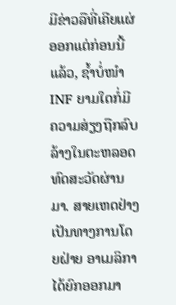ມີຂ່າວລືທີ່ເຄີຍແຜ່ອອກແຕ່ກ່ອນນີ້ແລ້ວ, ຊ້ຳບໍ່ໜຳ INF ຍາມໃດກໍ່ມີຄວາມສ່ຽງຖືກລົບລ້າງໃນຕະຫລອດທົດສະວັດຜ່ານມາ. ສາຍເຫດຢ່າງເປັນທາງການໂດຍຝ່າຍ ອາເມລິກາ ໄດ້ຍົກອອກມາ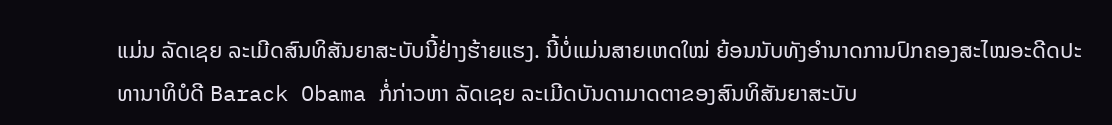ແມ່ນ ລັດເຊຍ ລະເມີດສົນທິສັນຍາສະບັບນີ້ຢ່າງຮ້າຍແຮງ. ນີ້ບໍ່ແມ່ນສາຍເຫດໃໝ່ ຍ້ອນນັບທັງອຳນາດການປົກຄອງສະໄໝອະດີດປະທານາທິບໍດີ Barack Obama ກໍ່ກ່າວຫາ ລັດເຊຍ ລະເມີດບັນດາມາດຕາຂອງສົນທິສັນຍາສະບັບ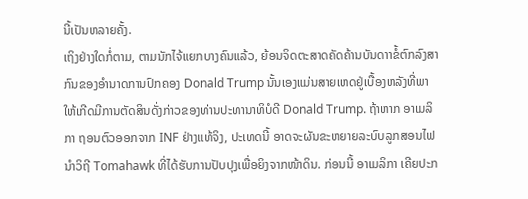ນີ້ເປັນຫລາຍຄັ້ງ.
ເຖິງຢ່າງໃດກໍ່ຕາມ, ຕາມນັກໄຈ້ແຍກບາງຄົນແລ້ວ, ຍ້ອນຈິດຕະສາດຄັດຄ້ານບັນດາາຂໍ້ຕົກລົງສາກົນຂອງອຳນາດການປົກຄອງ Donald Trump ນັ້ນເອງແມ່ນສາຍເຫດຢູ່ເບື້ອງຫລັງທີ່ພາໃຫ້ເກີດມີການຕັດສິນດັ່ງກ່າວຂອງທ່ານປະທານາທິບໍດີ Donald Trump. ຖ້າຫາກ ອາເມລິກາ ຖອນຕົວອອກຈາກ INF ຢ່າງແທ້ຈິງ, ປະເທດນີ້ ອາດຈະຜັນຂະຫຍາຍລະບົບລູກສອນໄຟນຳວິຖີ Tomahawk ທີ່ໄດ້ຮັບການປັບປຸງເພື່ອຍິງຈາກໜ້າດິນ. ກ່ອນນີ້ ອາເມລິກາ ເຄີຍປະກ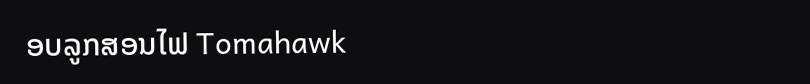ອບລູກສອນໄຟ Tomahawk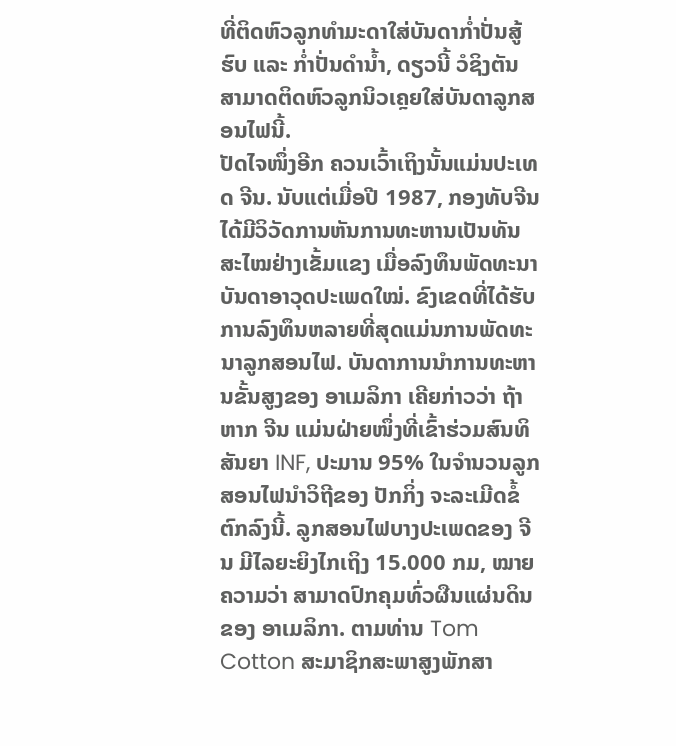ທີ່ຕິດຫົວລູກທຳມະດາໃສ່ບັນດາກ່ຳປັ່ນສູ້ຮົບ ແລະ ກ່ຳປັ່ນດຳນ້ຳ, ດຽວນີ້ ວໍຊິງຕັນ ສາມາດຕິດຫົວລູກນິວເຄຼຍໃສ່ບັນດາລູກສອນໄຟນີ້.
ປັດໄຈໜຶ່ງອີກ ຄວນເວົ້າເຖິງນັ້ນແມ່ນປະເທດ ຈີນ. ນັບແຕ່ເມື່ອປີ 1987, ກອງທັບຈີນ ໄດ້ມີວິວັດການຫັນການທະຫານເປັນທັນສະໄໝຢ່າງເຂັ້ມແຂງ ເມື່ອລົງທຶນພັດທະນາບັນດາອາວຸດປະເພດໃໝ່. ຂົງເຂດທີ່ໄດ້ຮັບການລົງທຶນຫລາຍທີ່ສຸດແມ່ນການພັດທະນາລູກສອນໄຟ. ບັນດາການນຳການທະຫານຂັ້ນສູງຂອງ ອາເມລິກາ ເຄີຍກ່າວວ່າ ຖ້າຫາກ ຈີນ ແມ່ນຝ່າຍໜຶ່ງທີ່ເຂົ້າຮ່ວມສົນທິສັນຍາ INF, ປະມານ 95% ໃນຈຳນວນລູກສອນໄຟນຳວິຖີຂອງ ປັກກິ່ງ ຈະລະເມີດຂໍ້ຕົກລົງນີ້. ລູກສອນໄຟບາງປະເພດຂອງ ຈີນ ມີໄລຍະຍິງໄກເຖິງ 15.000 ກມ, ໝາຍຄວາມວ່າ ສາມາດປົກຄຸມທົ່ວຜືນແຜ່ນດິນຂອງ ອາເມລິກາ. ຕາມທ່ານ Tom Cotton ສະມາຊິກສະພາສູງພັກສາ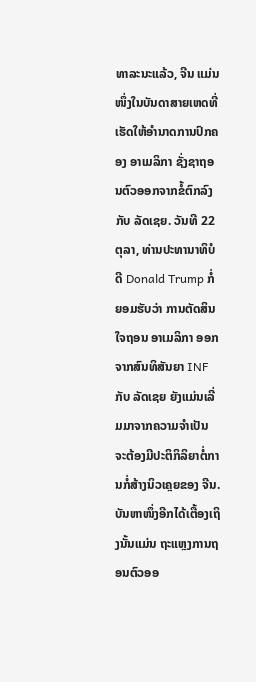ທາລະນະແລ້ວ, ຈີນ ແມ່ນໜຶ່ງໃນບັນດາສາຍເຫດທີ່ເຮັດໃຫ້ອຳນາດການປົກຄອງ ອາເມລິກາ ຊັ່ງຊາຖອນຕົວອອກຈາກຂໍ້ຕົກລົງກັບ ລັດເຊຍ. ວັນທີ 22 ຕຸລາ, ທ່ານປະທານາທິບໍດີ Donald Trump ກໍ່ຍອມຮັບວ່າ ການຕັດສິນໃຈຖອນ ອາເມລິກາ ອອກຈາກສົນທິສັນຍາ INF ກັບ ລັດເຊຍ ຍັງແມ່ນເລີ່ມມາຈາກຄວາມຈຳເປັນ ຈະຕ້ອງມີປະຕິກິລິຍາຕໍ່ການກໍ່ສ້າງນິວເຄຼຍຂອງ ຈີນ.
ບັນຫາໜຶ່ງອີກໄດ້ເຕື້ອງເຖິງນັ້ນແມ່ນ ຖະແຫຼງການຖອນຕົວອອ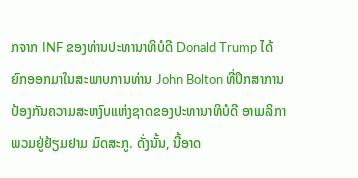ກຈາກ INF ຂອງທ່ານປະທານາທິບໍດີ Donald Trump ໄດ້ຍົກອອກມາໃນສະພາບການທ່ານ John Bolton ທີ່ປຶກສາການປ້ອງກັນຄວາມສະຫງົບແຫ່ງຊາດຂອງປະທານາທິບໍດີ ອາເມລິກາ ພວມຢູ່ຢ້ຽມຢາມ ມົດສະກູ. ດັ່ງນັ້ນ, ນີ້ອາດ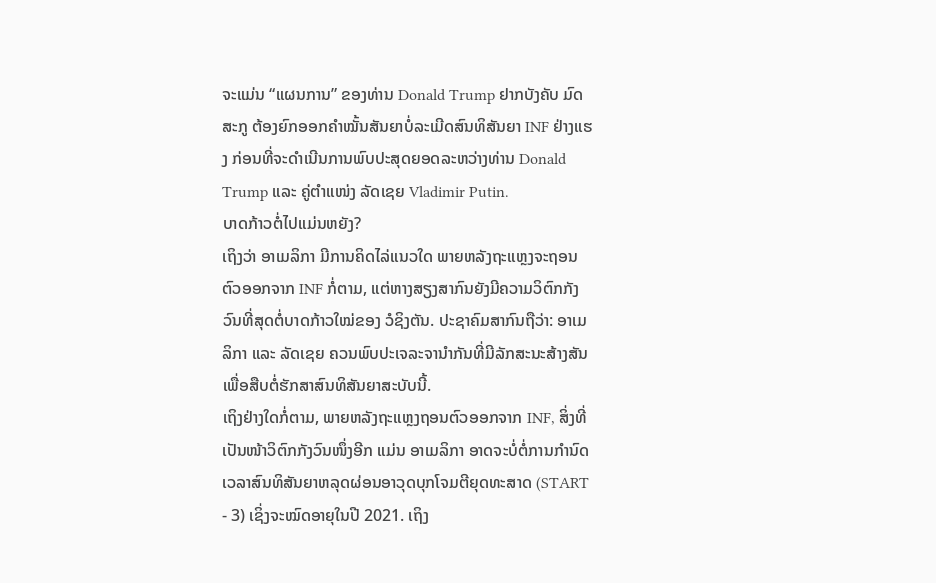ຈະແມ່ນ “ແຜນການ” ຂອງທ່ານ Donald Trump ຢາກບັງຄັບ ມົດສະກູ ຕ້ອງຍົກອອກຄຳໝັ້ນສັນຍາບໍ່ລະເມີດສົນທິສັນຍາ INF ຢ່າງແຮງ ກ່ອນທີ່ຈະດຳເນີນການພົບປະສຸດຍອດລະຫວ່າງທ່ານ Donald Trump ແລະ ຄູ່ຕຳແໜ່ງ ລັດເຊຍ Vladimir Putin.
ບາດກ້າວຕໍ່ໄປແມ່ນຫຍັງ?
ເຖິງວ່າ ອາເມລິກາ ມີການຄິດໄລ່ແນວໃດ ພາຍຫລັງຖະແຫຼງຈະຖອນຕົວອອກຈາກ INF ກໍ່ຕາມ, ແຕ່ຫາງສຽງສາກົນຍັງມີຄວາມວິຕົກກັງວົນທີ່ສຸດຕໍ່ບາດກ້າວໃໝ່ຂອງ ວໍຊິງຕັນ. ປະຊາຄົມສາກົນຖືວ່າ: ອາເມລິກາ ແລະ ລັດເຊຍ ຄວນພົບປະເຈລະຈານຳກັນທີ່ມີລັກສະນະສ້າງສັນເພື່ອສືບຕໍ່ຮັກສາສົນທິສັນຍາສະບັບນີ້.
ເຖິງຢ່າງໃດກໍ່ຕາມ, ພາຍຫລັງຖະແຫຼງຖອນຕົວອອກຈາກ INF, ສິ່ງທີ່ເປັນໜ້າວິຕົກກັງວົນໜຶ່ງອີກ ແມ່ນ ອາເມລິກາ ອາດຈະບໍ່ຕໍ່ການກຳນົດເວລາສົນທິສັນຍາຫລຸດຜ່ອນອາວຸດບຸກໂຈມຕີຍຸດທະສາດ (START - 3) ເຊິ່ງຈະໝົດອາຍຸໃນປີ 2021. ເຖິງ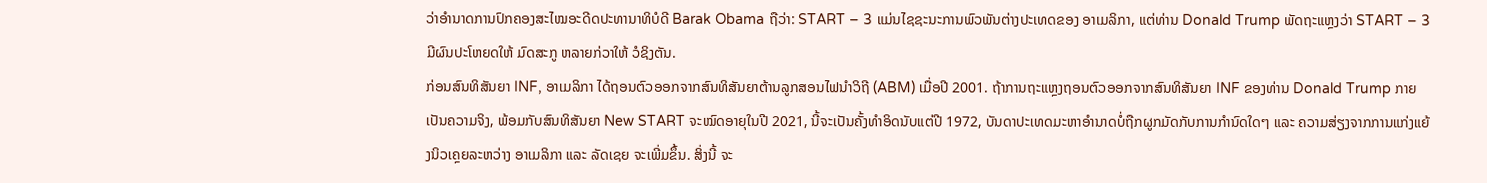ວ່າອຳນາດການປົກຄອງສະໄໝອະດີດປະທານາທິບໍດີ Barak Obama ຖືວ່າ: START – 3 ແມ່ນໄຊຊະນະການພົວພັນຕ່າງປະເທດຂອງ ອາເມລິກາ, ແຕ່ທ່ານ Donald Trump ພັດຖະແຫຼງວ່າ START – 3 ມີຜົນປະໂຫຍດໃຫ້ ມົດສະກູ ຫລາຍກ່ວາໃຫ້ ວໍຊິງຕັນ.
ກ່ອນສົນທິສັນຍາ INF, ອາເມລິກາ ໄດ້ຖອນຕົວອອກຈາກສົນທິສັນຍາຕ້ານລູກສອນໄຟນຳວິຖີ (ABM) ເມື່ອປີ 2001. ຖ້າການຖະແຫຼງຖອນຕົວອອກຈາກສົນທິສັນຍາ INF ຂອງທ່ານ Donald Trump ກາຍເປັນຄວາມຈິງ, ພ້ອມກັບສົນທິສັນຍາ New START ຈະໝົດອາຍຸໃນປີ 2021, ນີ້ຈະເປັນຄັ້ງທຳອິດນັບແຕ່ປີ 1972, ບັນດາປະເທດມະຫາອຳນາດບໍ່ຖືກຜູກມັດກັບການກຳນົດໃດໆ ແລະ ຄວາມສ່ຽງຈາກການແກ່ງແຍ້ງນິວເຄຼຍລະຫວ່າງ ອາເມລິກາ ແລະ ລັດເຊຍ ຈະເພີ່ມຂຶ້ນ. ສິ່ງນີ້ ຈະ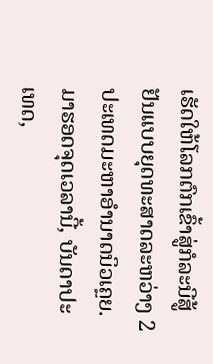ເຮັດໃຫ້ໂລກຕົກເຂົ້າສູ່ກໍລະນີສູ້ຢັນແບບຍຸດທະສາດລະຫວ່າງ 2 ປະເທດມະຫາອຳນາດນິວເຄຼຍ.
ມາຮອດຈຸດເວລານີ້, ບັນດາປະເທດ,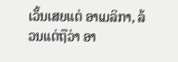ເວັ້ນເສຍແຕ່ ອາເມລິກາ, ລ້ວນແຕ່ຖືວ່າ ອາ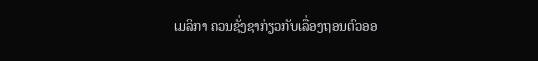ເມລິກາ ຄວນຊັ່ງຊາກ່ຽວກັບເລື່ອງຖອນຕົວອອ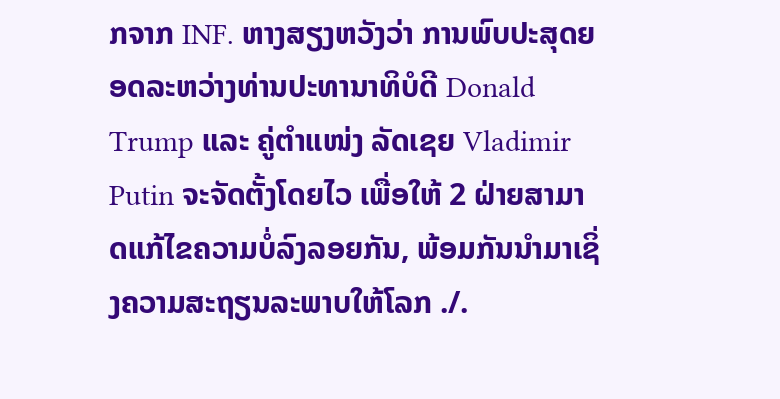ກຈາກ INF. ຫາງສຽງຫວັງວ່າ ການພົບປະສຸດຍອດລະຫວ່າງທ່ານປະທານາທິບໍດີ Donald Trump ແລະ ຄູ່ຕຳແໜ່ງ ລັດເຊຍ Vladimir Putin ຈະຈັດຕັ້ງໂດຍໄວ ເພື່ອໃຫ້ 2 ຝ່າຍສາມາດແກ້ໄຂຄວາມບໍ່ລົງລອຍກັນ, ພ້ອມກັນນຳມາເຊິ່ງຄວາມສະຖຽນລະພາບໃຫ້ໂລກ ./.